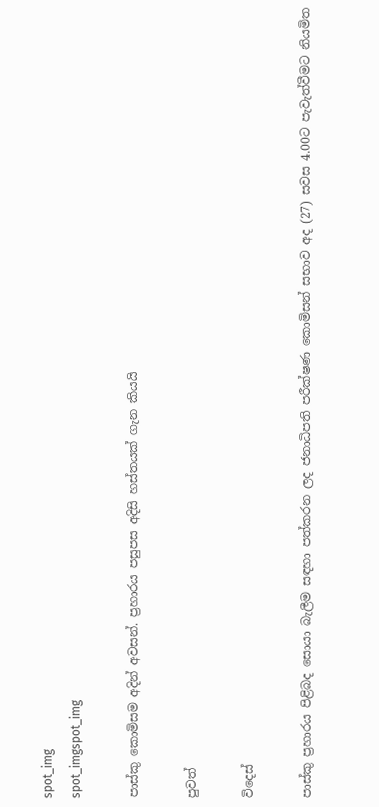spot_img
spot_imgspot_img

පාස්කු කොමිසම අදින් අවසන්. ප්‍රහාරය පසුපස අදිසි හස්තයක් ගැන කියයි

පුවත්

විදෙස්

පාස්කු ප්‍රහාරය පිළිබද සොයා බැලීම සඳහා පත්කරන ලද ජනාධිපති පරීක්ෂණ කොමිසන් සභාව අද (27) සවස 4.00ට පැවැත්වීමට නියමිත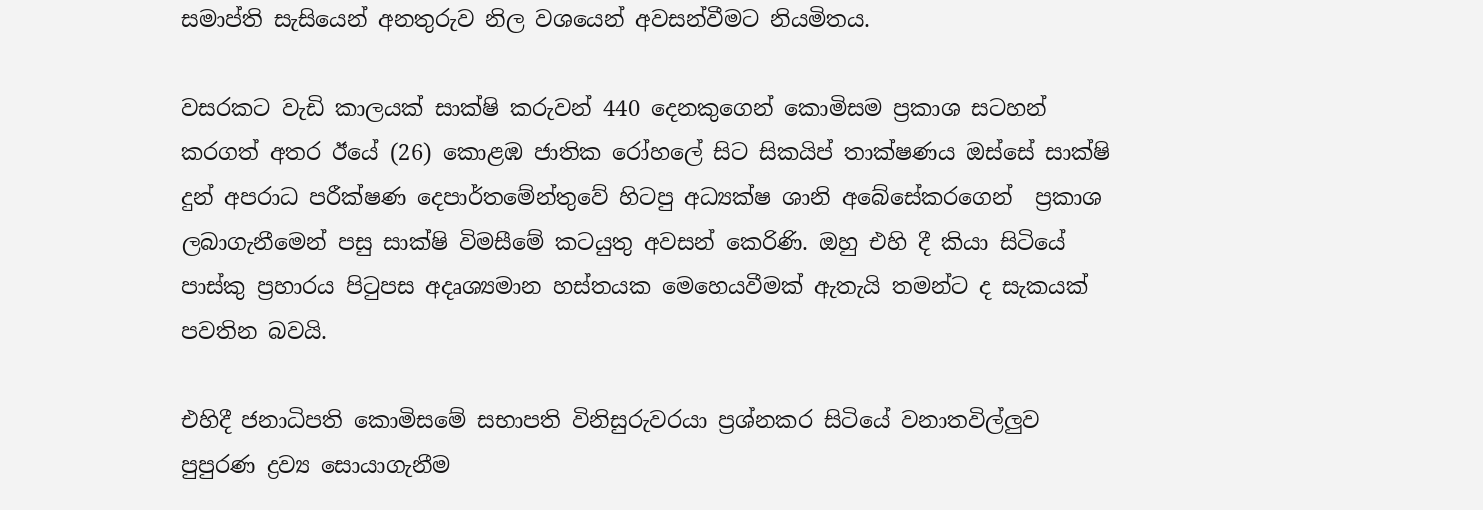සමාප්ති සැසියෙන් අනතුරුව නිල වශයෙන් අවසන්වීමට නියමිතය.

වසරකට වැඩි කාලයක් සාක්ෂි කරුවන් 440 දෙනකුගෙන් කොමිසම ප්‍රකාශ සටහන් කරගත් අතර ඊයේ (26) කොළඹ ජාතික රෝහලේ සිට සිකයිප් තාක්ෂණය ඔස්සේ සාක්ෂි දුන් අපරාධ පරීක්ෂණ දෙපාර්තමේන්තුවේ හිටපු අධ්‍යක්ෂ ශානි අබේසේකරගෙන්  ප්‍රකාශ ලබාගැනීමෙන් පසු සාක්ෂි විමසීමේ කටයුතු අවසන් කෙරිණි. ඔහු එහි දී කියා සිටියේ පාස්කු ප්‍රහාරය පිටුපස අදෘශ්‍යමාන හස්තයක මෙහෙයවීමක් ඇතැයි තමන්ට ද සැකයක් පවතින බවයි.

එහිදී ජනාධිපති කොමිසමේ සභාපති විනිසුරුවරයා ප්‍රශ්නකර සිටියේ වනාතවිල්ලුව පුපුරණ ද්‍රව්‍ය සොයාගැනීම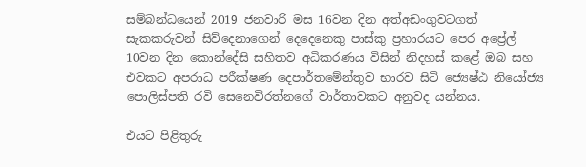සම්බන්ධයෙන් 2019 ජනවාරි මස 16වන දින අත්අඩංගුවටගත් සැකකරුවන් සිව්දෙනාගෙන් දෙදෙනෙකු පාස්කු ප්‍රහාරයට පෙර අප්‍රේල් 10වන දින කොන්දේසි සහිතව අධිකරණය විසින් නිදහස් කළේ ඔබ සහ එවකට අපරාධ පරීක්ෂණ දෙපාර්තමේන්තුව භාරව සිටි ජ්‍යෙෂ්ඨ නියෝජ්‍ය පොලිස්පති රවි සෙනෙවිරත්නගේ වාර්තාවකට අනුවද යන්නය.

එයට පිළිතුරු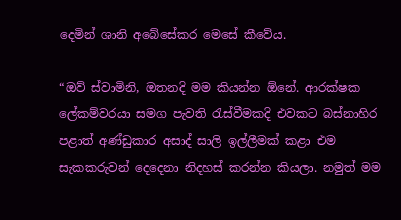දෙමින් ශානි අබේසේකර මෙසේ කීවේය.

“ඔව් ස්වාමිනි, ඔතනදි මම කියන්න ඕනේ. ආරක්ෂක ලේකම්වරයා සමග පැවති රැස්වීමකදි එවකට බස්නාහිර පළාත් අණ්ඩුකාර අසාද් සාලි ඉල්ලීමක් කළා එම සැකකරුවන් දෙදෙනා නිදහස් කරන්න කියලා. නමුත් මම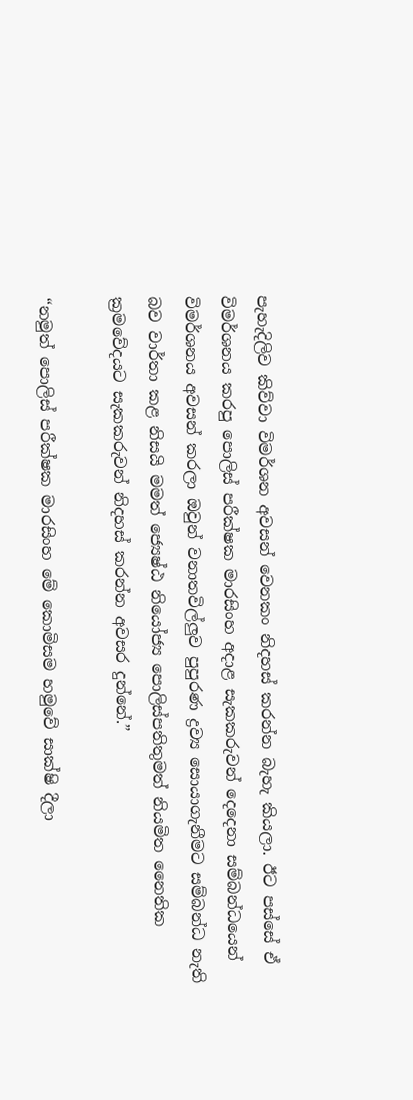පැහැදිලිව කිව්වා විමර්ශන අවසන් වෙනකං නිදහස් කරන්න බැහැ කියලා. ඊට පස්සේ ඒ විමර්ශනය කරපු පොලිස් පරීක්ෂක මාරසිංහ අදාළ සැකකරුවන් දෙදෙනා සම්බන්ධයෙන් විමර්ශනය අවසන් කරලා ඔවුන් වනාතවිල්ලුව පුපුරණ ද්‍රව්‍ය සොයාගැනීමට සම්බන්ධ නැති බව වාර්තා කළ නිසයි මමත් ජ්‍යෙෂ්ඨ නියෝජ්‍ය පොලිස්පතිතුමත් නියමිත නෛතික ක්‍රමවේදයට සැකකරුවන් නිදහස් කරන්න අවසර දුන්නේ.”

“නමුත් පොලිස් පරීක්ෂක මාරසිංහ මේ කොමිසම හමුවේ සාක්ෂි දීලා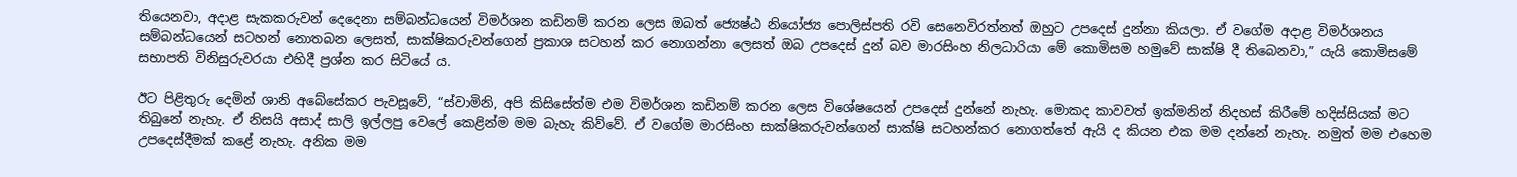තියෙනවා, අදාළ සැකකරුවන් දෙදෙනා සම්බන්ධයෙන් විමර්ශන කඩිනම් කරන ලෙස ඔබත් ජ්‍යෙෂ්ඨ නියෝජ්‍ය පොලිස්පති රවි සෙනෙවිරත්නත් ඔහුට උපදෙස් දුන්නා කියලා. ඒ වගේම අදාළ විමර්ශනය සම්බන්ධයෙන් සටහන් නොතබන ලෙසත්, සාක්ෂිකරුවන්ගෙන් ප්‍රකාශ සටහන් කර නොගන්නා ලෙසත් ඔබ උපදෙස් දුන් බව මාරසිංහ නිලධාරියා මේ කොමිසම හමුවේ සාක්ෂි දී තිබෙනවා,” යැයි කොමිසමේ සභාපති විනිසුරුවරයා එහිදී ප්‍රශ්න කර සිටියේ ය.

ඊට පිළිතුරු දෙමින් ශානි අබේසේකර පැවසූවේ, “ස්වාමිනි, අපි කිසිසේත්ම එම විමර්ශන කඩිනම් කරන ලෙස විශේෂයෙන් උපදෙස් දුන්නේ නැහැ. මොකද කාවවත් ඉක්මනින් නිදහස් කිරීමේ හදිස්සියක් මට තිබුනේ නැහැ. ඒ නිසයි අසාද් සාලි ඉල්ලපු වෙලේ කෙළින්ම මම බැහැ කිව්වේ. ඒ වගේම මාරසිංහ සාක්ෂිකරුවන්ගෙන් සාක්ෂි සටහන්කර නොගත්තේ ඇයි ද කියන එක මම දන්නේ නැහැ. නමුත් මම එහෙම උපදෙස්දීමක් කළේ නැහැ. අනික මම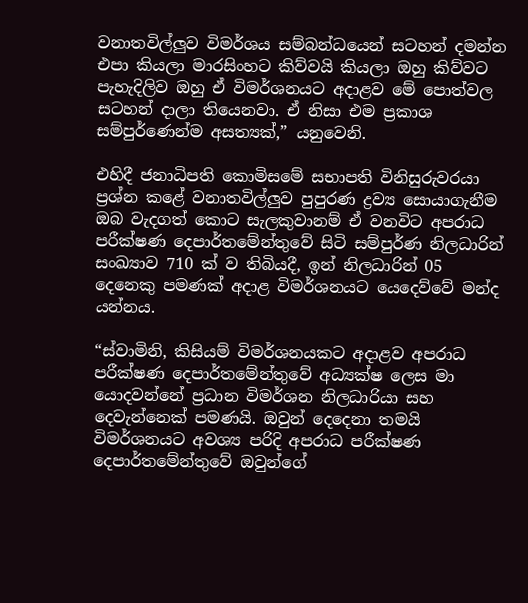වනාතවිල්ලුව විමර්ශය සම්බන්ධයෙන් සටහන් දමන්න එපා කියලා මාරසිංහට කිව්වයි කියලා ඔහු කිව්වට පැහැදිලිව ඔහු ඒ විමර්ශනයට අදාළව මේ පොත්වල සටහන් දාලා තියෙනවා. ඒ නිසා එම ප්‍රකාශ සම්පුර්ණෙන්ම අසත්‍යක්,” යනුවෙනි.

එහිදී ජනාධිපති කොමිසමේ සභාපති විනිසුරුවරයා ප්‍රශ්න කළේ වනාතවිල්ලුව පුපුරණ ද්‍රව්‍ය සොයාගැනීම ඔබ වැදගත් කොට සැලකුවානම් ඒ වනවිට අපරාධ පරීක්ෂණ දෙපාර්තමේන්තුවේ සිටි සම්පුර්ණ නිලධාරින් සංඛ්‍යාව 710 ක් ව තිබියදී, ඉන් නිලධාරින් 05 දෙනෙකු පමණක් අදාළ විමර්ශනයට යෙදෙව්වේ මන්ද යන්නය.

“ස්වාමිනි, කිසියම් විමර්ශනයකට අදාළව අපරාධ පරීක්ෂණ දෙපාර්තමේන්තුවේ අධ්‍යක්ෂ ලෙස මා යොදවන්නේ ප්‍රධාන විමර්ශන නිලධාරියා සහ දෙවැන්නෙක් පමණයි. ඔවුන් දෙදෙනා තමයි විමර්ශනයට අවශ්‍ය පරිදි අපරාධ පරීක්ෂණ දෙපාර්තමේන්තුවේ ඔවුන්ගේ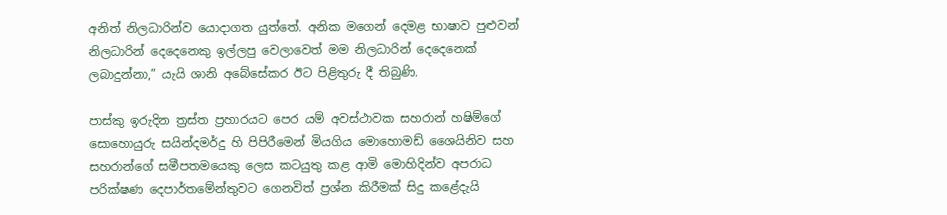අනිත් නිලධාරින්ව යොදාගත යුත්තේ. අනික මගෙන් දෙමළ භාෂාව පුළුවන් නිලධාරින් දෙදෙනෙකු ඉල්ලපු වෙලාවෙත් මම නිලධාරින් දෙදෙනෙක් ලබාදුන්නා,” යැයි ශානි අබේසේකර ඊට පිළිතුරු දී තිබුණි.

පාස්කු ඉරුදින ත්‍රස්ත ප්‍රහාරයට පෙර යම් අවස්ථාවක සහරාන් හෂිම්ගේ සොහොයුරු සයින්දමර්දු හි පිපිරීමෙන් මියගිය මොහොමඩ් ශෛයිනිව සහ සහරාන්ගේ සමීපතමයෙකු ලෙස කටයුතු කළ ආමි මොහිදින්ව අපරාධ පරික්ෂණ දෙපාර්තමේන්තුවට ගෙනවිත් ප්‍රශ්න කිරීමක් සිදු කළේදැයි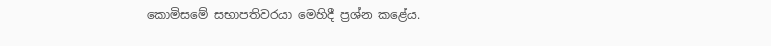කොමිසමේ සභාපතිවරයා මෙහිදී ප්‍රශ්න කළේය.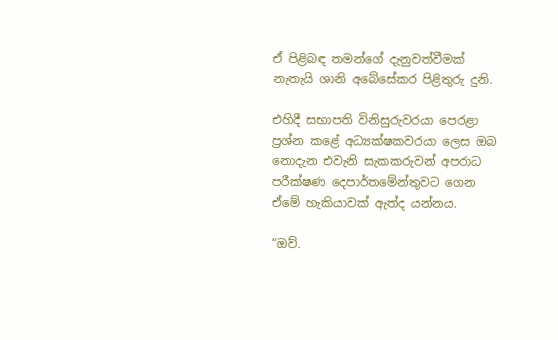ඒ පිළිබඳ තමන්ගේ දැනුවත්වීමක් නැතැයි ශානි අබේසේකර පිළිතුරු දුනි.

එහිදී සභාපති විනිසුරුවරයා පෙරළා ප්‍රශ්න කළේ අධ්‍යක්ෂකවරයා ලෙස ඔබ නොදැන එවැනි සැකකරුවන් අපරාධ පරීක්ෂණ දෙපාර්තමේන්තුවට ගෙන ඒමේ හැකියාවක් ඇත්ද යන්නය.

“ඔව්.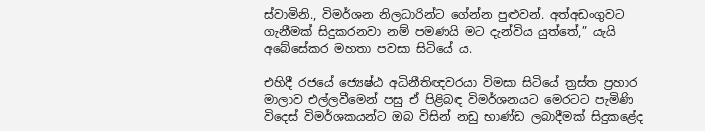ස්වාමිනි., විමර්ශන නිලධාරින්ට ගේන්න පුළුවන්. අත්අඩංගුවට ගැනීමක් සිදුකරනවා නම් පමණයි මට දැන්විය යුත්තේ,” යැයි අබේසේකර මහතා පවසා සිටියේ ය.

එහිදී රජයේ ජ්‍යෙෂ්ඨ අධිනීතිඥවරයා විමසා සිටියේ ත්‍රස්ත ප්‍රහාර මාලාව එල්ලවීමෙන් පසු ඒ පිළිබඳ විමර්ශනයට මෙරටට පැමිණි විදෙස් විමර්ශකයන්ට ඔබ විසින් නඩු භාණ්ඩ ලබාදීමක් සිදුකළේද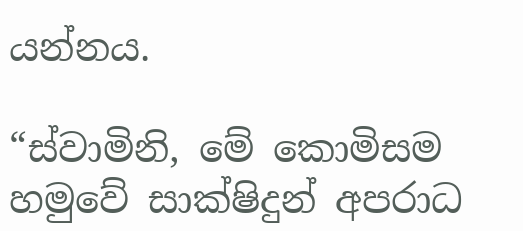යන්නය.

“ස්වාමිනි, මේ කොමිසම හමුවේ සාක්ෂිදුන් අපරාධ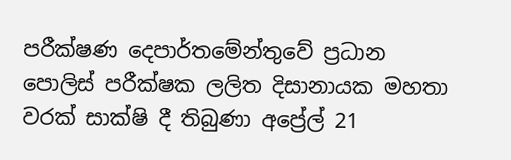පරීක්ෂණ දෙපාර්තමේන්තුවේ ප්‍රධාන පොලිස් පරීක්ෂක ලලිත දිසානායක මහතා වරක් සාක්ෂි දී තිබුණා අප්‍රේල් 21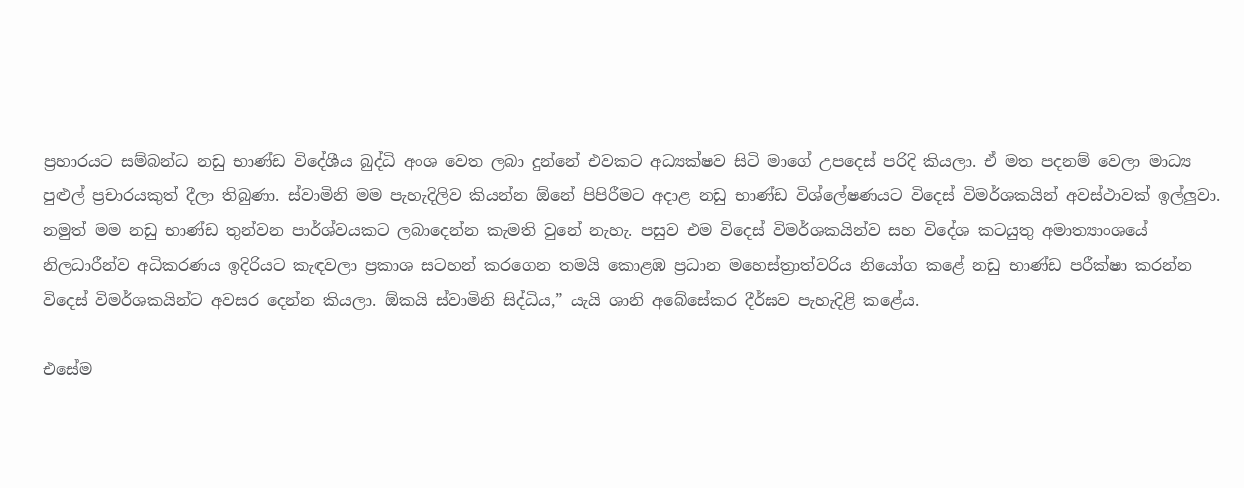ප්‍රහාරයට සම්බන්ධ නඩු භාණ්ඩ විදේශීය බුද්ධි අංශ වෙත ලබා දුන්නේ එවකට අධ්‍යක්ෂව සිටි මාගේ උපදෙස් පරිදි කියලා. ඒ මත පදනම් වෙලා මාධ්‍ය පුළුල් ප්‍රචාරයකුත් දීලා තිබුණා. ස්වාමිනි මම පැහැදිලිව කියන්න ඕනේ පිපිරීමට අදාළ නඩු භාණ්ඩ විශ්ලේෂණයට විදෙස් විමර්ශකයින් අවස්ථාවක් ඉල්ලුවා. නමුත් මම නඩු භාණ්ඩ තුන්වන පාර්ශ්වයකට ලබාදෙන්න කැමති වුනේ නැහැ. පසුව එම විදෙස් විමර්ශකයින්ව සහ විදේශ කටයුතු අමාත්‍යාංශයේ නිලධාරීන්ව අධිකරණය ඉදිරියට කැඳවලා ප්‍රකාශ සටහන් කරගෙන තමයි කොළඹ ප්‍රධාන මහෙස්ත්‍රාත්වරිය නියෝග කළේ නඩු භාණ්ඩ පරීක්ෂා කරන්න විදෙස් විමර්ශකයින්ට අවසර දෙන්න කියලා. ඕකයි ස්වාමිනි සිද්ධිය,” යැයි ශානි අබේසේකර දීර්ඝව පැහැදිළි කළේය.

එසේම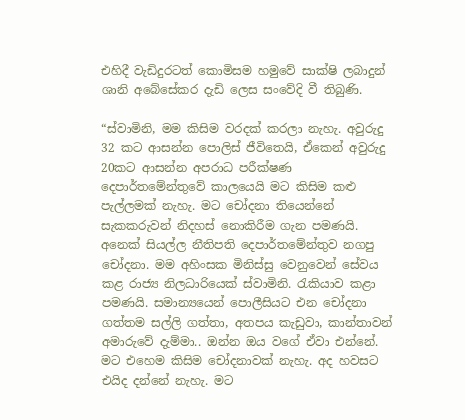එහිදී වැඩිදුරටත් කොමිසම හමුවේ සාක්ෂි ලබාදුන් ශානි අබේසේකර දැඩි ලෙස සංවේදි වී තිබුණි.

“ස්වාමිනි, මම කිසිම වරදක් කරලා නැහැ. අවුරුදු 32 කට ආසන්න පොලිස් ජීවිතෙයි, ඒකෙන් අවුරුදු 20කට ආසන්න අපරාධ පරීක්ෂණ දෙපාර්තමේන්තුවේ කාලයෙයි මට කිසිම කළු පැල්ලමක් නැහැ. මට චෝදනා තියෙන්නේ සැකකරුවන් නිදහස් නොකිරීම ගැන පමණයි. අනෙක් සියල්ල නීතිපති දෙපාර්තමේන්තුව නගපු චෝදනා. මම අහිංසක මිනිස්සු වෙනුවෙන් සේවය කළ රාජ්‍ය නිලධාරියෙක් ස්වාමිනි. රැකියාව කළා පමණයි. සමාන්‍යයෙන් පොලීසියට එන චෝදනා ගත්තම සල්ලි ගත්තා, අතපය කැඩුවා, කාන්තාවන් අමාරුවේ දැම්මා.. ඔන්න ඔය වගේ ඒවා එන්නේ. මට එහෙම කිසිම චෝදනාවක් නැහැ. අද හවසට එයිද දන්නේ නැහැ. මට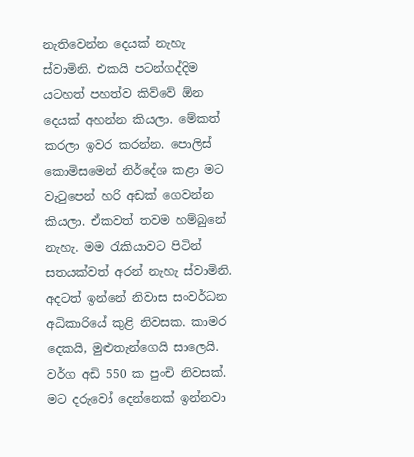නැතිවෙන්න දෙයක් නැහැ ස්වාමිනි. එකයි පටන්ගද්දිම යටහත් පහත්ව කිව්වේ ඕන දෙයක් අහන්න කියලා. මේකත් කරලා ඉවර කරන්න. පොලිස් කොමිසමෙන් නිර්දේශ කළා මට වැටුපෙන් හරි අඩක් ගෙවන්න කියලා. ඒකවත් තවම හම්බුනේ නැහැ. මම රැකියාවට පිටින් සතයක්වත් අරන් නැහැ ස්වාමිනි. අදටත් ඉන්නේ නිවාස සංවර්ධන අධිකාරියේ කුළි නිවසක. කාමර දෙකයි, මුළුතැන්ගෙයි සාලෙයි. වර්ග අඩි 550 ක පුංචි නිවසක්. මට දරුවෝ දෙන්නෙක් ඉන්නවා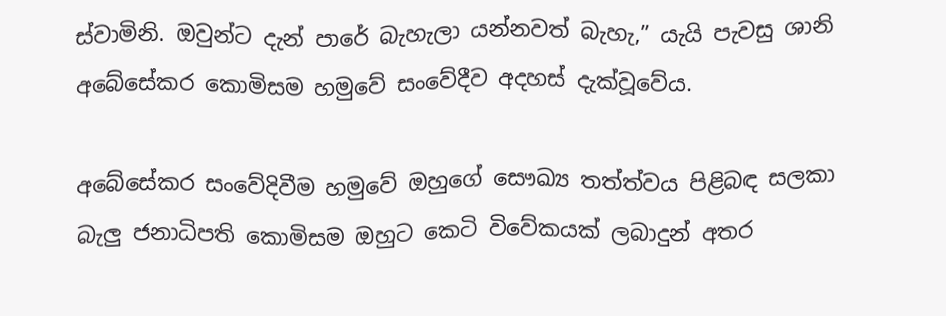ස්වාමිනි. ඔවුන්ට දැන් පාරේ බැහැලා යන්නවත් බැහැ,” යැයි පැවසු ශානි අබේසේකර කොමිසම හමුවේ සංවේදීව අදහස් දැක්වූවේය.

අබේසේකර සංවේදිවීම හමුවේ ඔහුගේ සෞඛ්‍ය තත්ත්වය පිළිබඳ සලකා බැලු ජනාධිපති කොමිසම ඔහුට කෙටි විවේකයක් ලබාදුන් අතර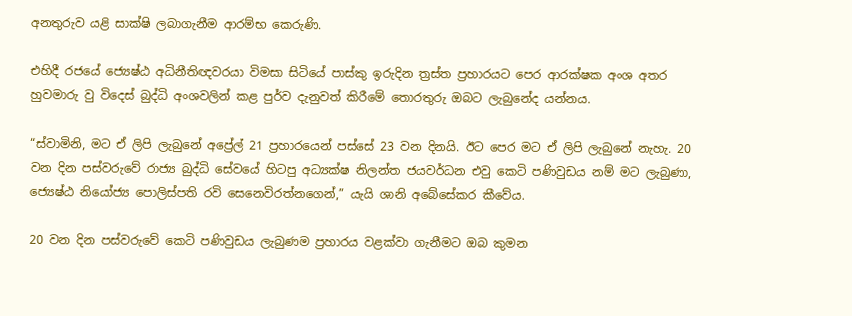අනතුරුව යළි සාක්ෂි ලබාගැනීම ආරම්භ කෙරුණි.

එහිදී රජයේ ජ්‍යෙෂ්ඨ අධිනීතිඥවරයා විමසා සිටියේ පාස්කු ඉරුදින ත්‍රස්ත ප්‍රහාරයට පෙර ආරක්ෂක අංශ අතර හුවමාරු වු විදෙස් බුද්ධි අංශවලින් කළ පුර්ව දැනුවත් කිරීමේ තොරතුරු ඔබට ලැබුනේද යන්නය.

“ස්වාමිනි, මට ඒ ලිපි ලැබුනේ අප්‍රේල් 21 ප්‍රහාරයෙන් පස්සේ 23 වන දිනයි. ඊට පෙර මට ඒ ලිපි ලැබුනේ නැහැ. 20 වන දින පස්වරුවේ රාජ්‍ය බුද්ධි සේවයේ හිටපු අධ්‍යක්ෂ නිලන්ත ජයවර්ධන එවු කෙටි පණිවුඩය නම් මට ලැබුණා, ජ්‍යෙෂ්ඨ නියෝජ්‍ය පොලිස්පති රවි සෙනෙවිරත්නගෙන්,” යැයි ශානි අබේසේකර කීවේය.

20 වන දින පස්වරුවේ කෙටි පණිවුඩය ලැබුණම ප්‍රහාරය වළක්වා ගැනීමට ඔබ කුමන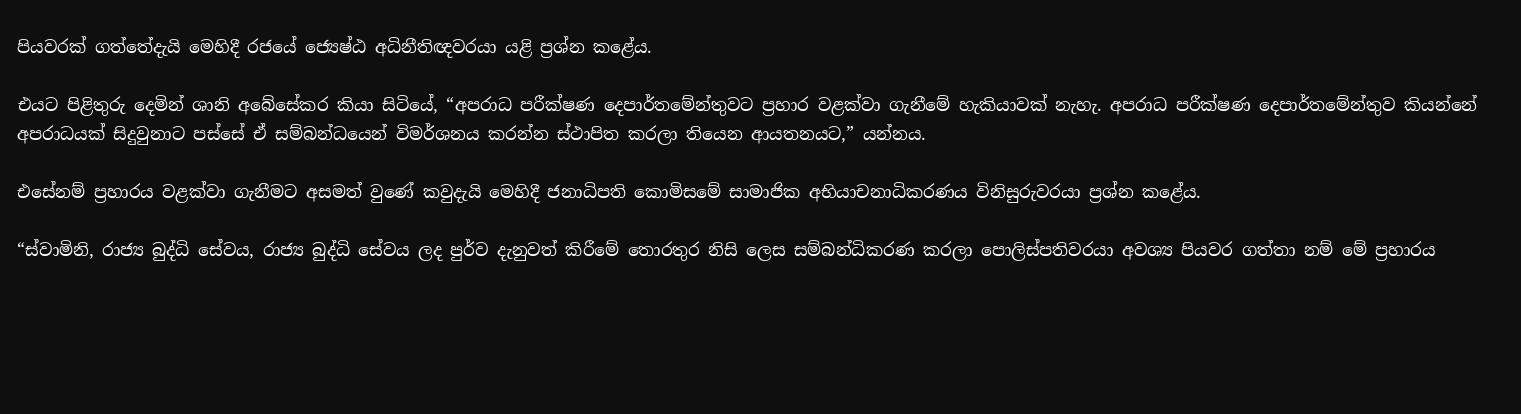පියවරක් ගත්තේදැයි මෙහිදී රජයේ ජ්‍යෙෂ්ඨ අධිනීතිඥවරයා යළි ප්‍රශ්න කළේය.

එයට පිළිතුරු දෙමින් ශානි අබේසේකර කියා සිටියේ, “අපරාධ පරීක්ෂණ දෙපාර්තමේන්තුවට ප්‍රහාර වළක්වා ගැනීමේ හැකියාවක් නැහැ. අපරාධ පරීක්ෂණ දෙපාර්තමේන්තුව කියන්නේ අපරාධයක් සිදුවුනාට පස්සේ ඒ සම්බන්ධයෙන් විමර්ශනය කරන්න ස්ථාපිත කරලා තියෙන ආයතනයට,” යන්නය.

එසේනම් ප්‍රහාරය වළක්වා ගැනීමට අසමත් වුණේ කවුදැයි මෙහිදී ජනාධිපති කොමිසමේ සාමාජික අභියාචනාධිකරණය විනිසුරුවරයා ප්‍රශ්න කළේය.

“ස්වාමිනි, රාජ්‍ය බුද්ධි සේවය, රාජ්‍ය බුද්ධි සේවය ලද පුර්ව දැනුවත් කිරීමේ තොරතුර නිසි ලෙස සම්බන්ධිකරණ කරලා පොලිස්පතිවරයා අවශ්‍ය පියවර ගත්තා නම් මේ ප්‍රහාරය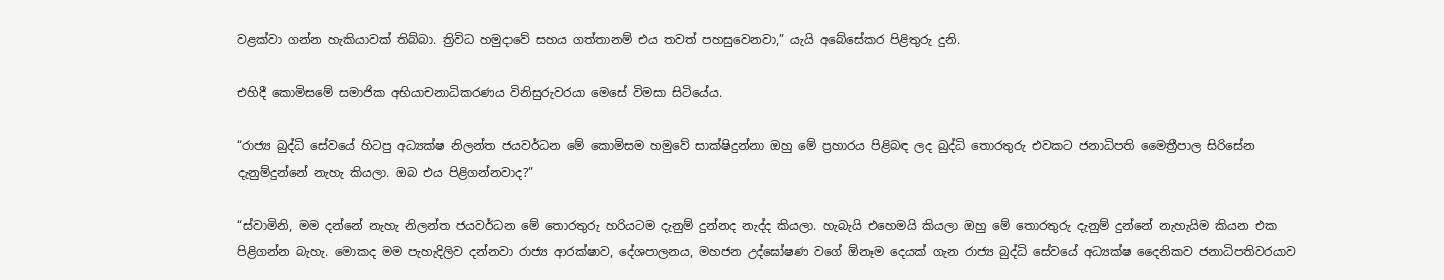වළක්වා ගන්න හැකියාවක් තිබ්බා. ත්‍රිවිධ හමුදාවේ සහය ගත්තානම් එය තවත් පහසුවෙනවා,” යැයි අබේසේකර පිළිතුරු දුනි.

එහිදී කොමිසමේ සමාජික අභියාචනාධිකරණය විනිසුරුවරයා මෙසේ විමසා සිටියේය.

“රාජ්‍ය බුද්ධි සේවයේ හිටපු අධ්‍යක්ෂ නිලන්ත ජයවර්ධන මේ කොමිසම හමුවේ සාක්ෂිදුන්නා ඔහු මේ ප්‍රහාරය පිළිබඳ ලද බුද්ධි තොරතුරු එවකට ජනාධිපති මෛත්‍රීපාල සිරිසේන දැනුම්දුන්නේ නැහැ කියලා. ඔබ එය පිළිගන්නවාද?”

“ස්වාමිනි, මම දන්නේ නැහැ නිලන්ත ජයවර්ධන මේ තොරතුරු හරියටම දැනුම් දුන්නද නැද්ද කියලා. හැබැයි එහෙමයි කියලා ඔහු මේ තොරතුරු දැනුම් දුන්නේ නැහැයිම කියන එක පිළිගන්න බැහැ. මොකද මම පැහැදිලිව දන්නවා රාජ්‍ය ආරක්ෂාව, දේශපාලනය, මහජන උද්ඝෝෂණ වගේ ඕනෑම දෙයක් ගැන රාජ්‍ය බුද්ධි සේවයේ අධ්‍යක්ෂ දෛනිකව ජනාධිපතිවරයාව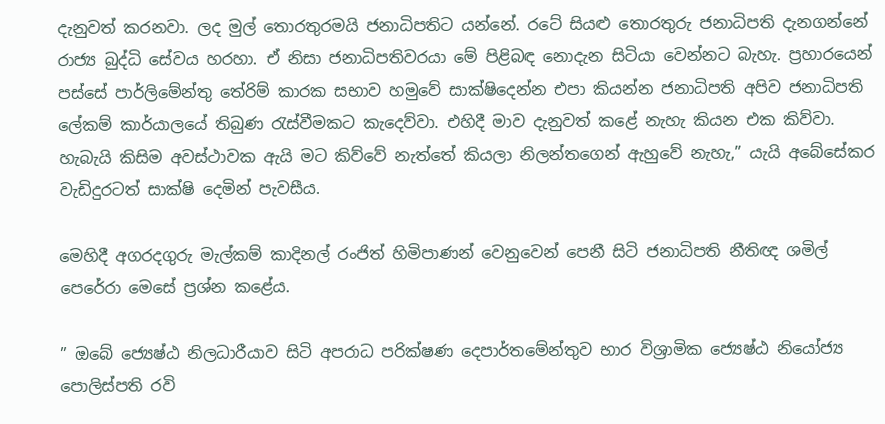දැනුවත් කරනවා. ලද මුල් තොරතුරමයි ජනාධිපතිට යන්නේ. රටේ සියළු තොරතුරු ජනාධිපති දැනගන්නේ රාජ්‍ය බුද්ධි සේවය හරහා. ඒ නිසා ජනාධිපතිවරයා මේ පිළිබඳ නොදැන සිටියා වෙන්නට බැහැ. ප්‍රහාරයෙන් පස්සේ පාර්ලිමේන්තු තේරිම් කාරක සභාව හමුවේ සාක්ෂිදෙන්න එපා කියන්න ජනාධිපති අපිව ජනාධිපති ලේකම් කාර්යාලයේ තිබුණ රැස්වීමකට කැදෙව්වා. එහිදී මාව දැනුවත් කළේ නැහැ කියන එක කිව්වා. හැබැයි කිසිම අවස්ථාවක ඇයි මට කිව්වේ නැත්තේ කියලා නිලන්තගෙන් ඇහුවේ නැහැ,” යැයි අබේසේකර වැඩිදුරටත් සාක්ෂි දෙමින් පැවසීය.

මෙහිදී අගරදගුරු මැල්කම් කාදිනල් රංජිත් හිමිපාණන් වෙනුවෙන් පෙනී සිටි ජනාධිපති නීතිඥ ශමිල් පෙරේරා මෙසේ ප්‍රශ්න කළේය.

” ඔබේ ජ්‍යෙෂ්ඨ නිලධාරීයාව සිටි අපරාධ පරික්ෂණ දෙපාර්තමේන්තුව භාර විශ්‍රාමික ජ්‍යෙෂ්ඨ නියෝජ්‍ය පොලිස්පති රවි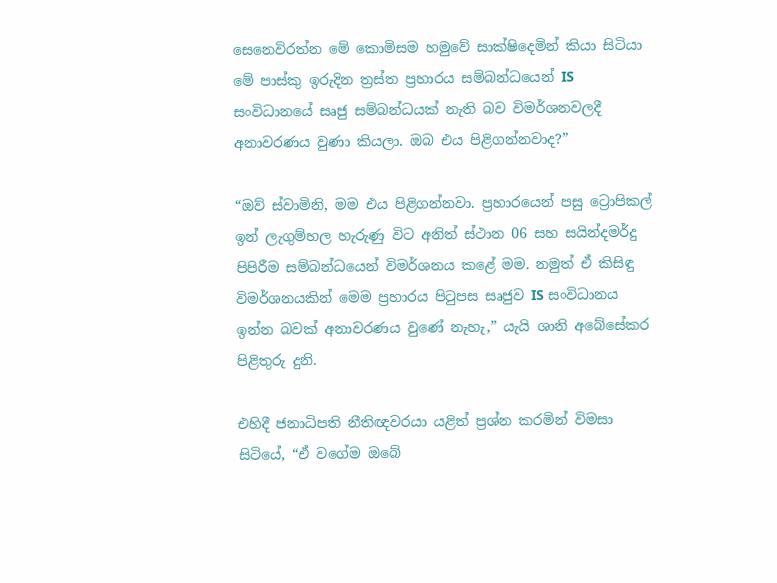සෙනෙවිරත්න මේ කොමිසම හමුවේ සාක්ෂිදෙමින් කියා සිටියා මේ පාස්කු ඉරුදින ත්‍රස්ත ප්‍රහාරය සම්බන්ධයෙන් IS සංවිධානයේ සෘජු සම්බන්ධයක් නැති බව විමර්ශනවලදී අනාවරණය වුණා කියලා. ඔබ එය පිළිගන්නවාද?”

“ඔව් ස්වාමිනි, මම එය පිළිගන්නවා. ප්‍රහාරයෙන් පසු ට්‍රොපිකල් ඉන් ලැගුම්හල හැරුණු විට අනිත් ස්ථාන 06 සහ සයින්දමර්දු පිපිරීම සම්බන්ධයෙන් විමර්ශනය කළේ මම. නමුත් ඒ කිසිඳු විමර්ශනයකින් මෙම ප්‍රහාරය පිටුපස සෘජුව IS සංවිධානය ඉන්න බවක් අනාවරණය වුණේ නැහැ,” යැයි ශානි අබේසේකර පිළිතුරු දුනි.

එහිදී ජනාධිපති නීතිඥවරයා යළිත් ප්‍රශ්න කරමින් විමසා සිටියේ, “ඒ වගේම ඔබේ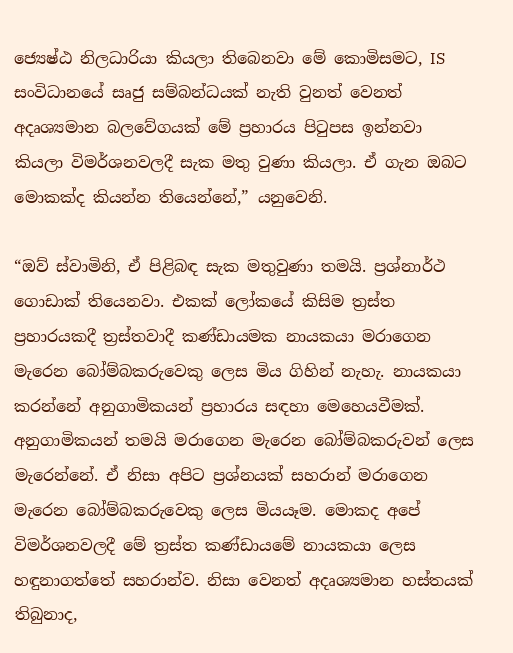ජ්‍යෙෂ්ඨ නිලධාරියා කියලා තිබෙනවා මේ කොමිසමට, IS සංවිධානයේ සෘජු සම්බන්ධයක් නැති වුනත් වෙනත් අදෘශ්‍යමාන බලවේගයක් මේ ප්‍රහාරය පිටුපස ඉන්නවා කියලා විමර්ශනවලදී සැක මතු වුණා කියලා. ඒ ගැන ඔබට මොකක්ද කියන්න තියෙන්නේ,” යනුවෙනි.

“ඔව් ස්වාමිනි, ඒ පිළිබඳ සැක මතුවුණා තමයි. ප්‍රශ්නාර්ථ ගොඩාක් තියෙනවා. එකක් ලෝකයේ කිසිම ත්‍රස්ත ප්‍රහාරයකදී ත්‍රස්තවාදී කණ්ඩායමක නායකයා මරාගෙන මැරෙන බෝම්බකරුවෙකු ලෙස මිය ගිහින් නැහැ. නායකයා කරන්නේ අනුගාමිකයන් ප්‍රහාරය සඳහා මෙහෙයවීමක්. අනුගාමිකයන් තමයි මරාගෙන මැරෙන බෝම්බකරුවන් ලෙස මැරෙන්නේ. ඒ නිසා අපිට ප්‍රශ්නයක් සහරාන් මරාගෙන මැරෙන බෝම්බකරුවෙකු ලෙස මියයෑම. මොකද අපේ විමර්ශනවලදී මේ ත්‍රස්ත කණ්ඩායමේ නායකයා ලෙස හඳුනාගත්තේ සහරාන්ව. නිසා වෙනත් අදෘශ්‍යමාන හස්තයක් තිබුනාද,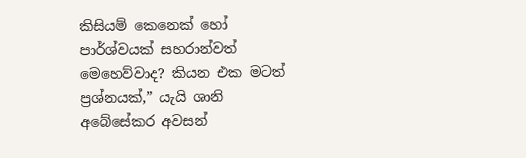කිසියම් කෙනෙක් හෝ පාර්ශ්වයක් සහරාන්වත් මෙහෙව්වාද? කියන එක මටත් ප්‍රශ්නයක්,” යැයි ශානි අබේසේකර අවසන්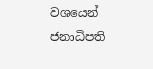වශයෙන් ජනාධිපති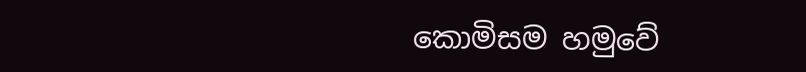කොමිසම හමුවේ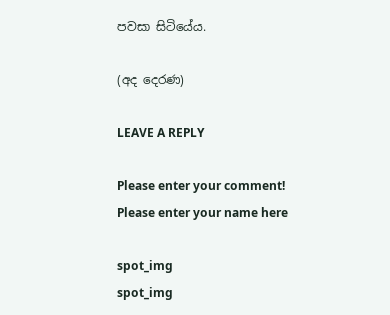පවසා සිටියේය.

(අද දෙරණ)

LEAVE A REPLY

Please enter your comment!
Please enter your name here

spot_img
spot_img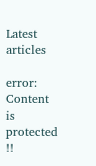Latest articles

error: Content is protected !!